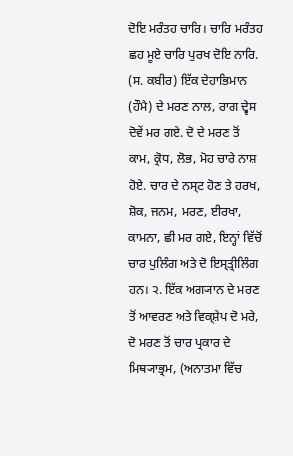ਦੋਇ ਮਰੰਤਹ ਚਾਰਿ। ਚਾਰਿ ਮਰੰਤਹ ਛਹ ਮੂਏ ਚਾਰਿ ਪੁਰਖ ਦੋਇ ਨਾਰਿ. (ਸ. ਕਬੀਰ) ਇੱਕ ਦੇਹਾਭਿਮਾਨ (ਹੌਮੈ) ਦੇ ਮਰਣ ਨਾਲ, ਰਾਗ ਦ੍ਵੇਸ ਦੋਵੇਂ ਮਰ ਗਏ. ਦੋ ਦੇ ਮਰਣ ਤੋਂ ਕਾਮ, ਕ੍ਰੋਧ, ਲੋਭ, ਮੋਹ ਚਾਰੇ ਨਾਸ਼ ਹੋਏ. ਚਾਰ ਦੇ ਨਸ੍ਟ ਹੋਣ ਤੇ ਹਰਖ, ਸ਼ੋਕ, ਜਨਮ, ਮਰਣ, ਈਰਖਾ, ਕਾਮਨਾ, ਛੀ ਮਰ ਗਏ, ਇਨ੍ਹਾਂ ਵਿੱਚੋਂ ਚਾਰ ਪੁਲਿੰਗ ਅਤੇ ਦੋ ਇਸ੍ਤ੍ਰੀਲਿੰਗ ਹਨ। ੨. ਇੱਕ ਅਗ੍ਯਾਨ ਦੇ ਮਰਣ ਤੋਂ ਆਵਰਣ ਅਤੇ ਵਿਕ੍ਸ਼ੇਪ ਦੋ ਮਰੇ, ਦੋ ਮਰਣ ਤੋਂ ਚਾਰ ਪ੍ਰਕਾਰ ਦੇ ਮਿਥ੍ਯਾਭ੍ਰਮ, (ਅਨਾਤਮਾ ਵਿੱਚ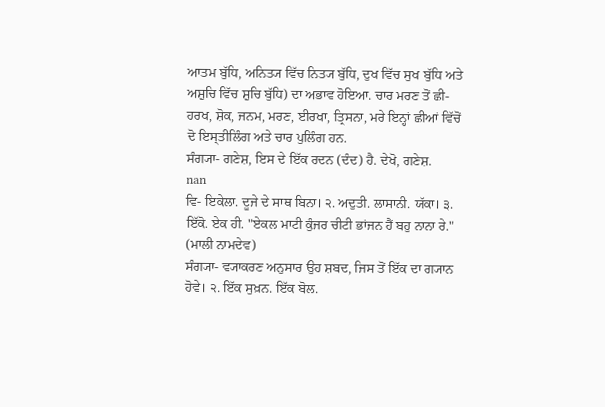ਆਤਮ ਬੁੱਧਿ, ਅਨਿਤ੍ਯ ਵਿੱਚ ਨਿਤ੍ਯ ਬੁੱਧਿ, ਦੁਖ ਵਿੱਚ ਸੁਖ ਬੁੱਧਿ ਅਤੇ ਅਸ਼ੁਚਿ ਵਿੱਚ ਸ਼ੁਚਿ ਬੁੱਧਿ) ਦਾ ਅਭਾਵ ਹੋਇਆ. ਚਾਰ ਮਰਣ ਤੋਂ ਛੀ- ਹਰਖ, ਸ਼ੋਕ, ਜਨਮ, ਮਰਣ, ਈਰਖਾ, ਤ੍ਰਿਸਨਾ, ਮਰੇ ਇਨ੍ਹਾਂ ਛੀਆਂ ਵਿੱਚੋਂ ਦੋ ਇਸ੍ਤੀਲਿੰਗ ਅਤੇ ਚਾਰ ਪੁਲਿੰਗ ਹਨ.
ਸੰਗ੍ਯਾ- ਗਣੇਸ਼, ਇਸ ਦੇ ਇੱਕ ਰਦਨ (ਦੰਦ) ਹੈ. ਦੇਖੋ, ਗਣੇਸ਼.
nan
ਵਿ- ਇਕੇਲਾ. ਦੂਜੇ ਦੇ ਸਾਥ ਬਿਨਾ। ੨. ਅਦੁਤੀ. ਲਾਸਾਨੀ. ਯੱਕਾ। ੩. ਇੱਕੋ. ਏਕ ਹੀ. "ਏਕਲ ਮਾਟੀ ਕੁੰਜਰ ਚੀਟੀ ਭਾਂਜਨ ਹੈਂ ਬਹੁ ਨਾਨਾ ਰੇ." (ਮਾਲੀ ਨਾਮਦੇਵ)
ਸੰਗ੍ਯਾ- ਵ੍ਯਾਕਰਣ ਅਨੁਸਾਰ ਉਹ ਸ਼ਬਦ, ਜਿਸ ਤੋਂ ਇੱਕ ਦਾ ਗ੍ਯਾਨ ਹੋਵੇ। ੨. ਇੱਕ ਸੁਖ਼ਨ. ਇੱਕ ਬੋਲ.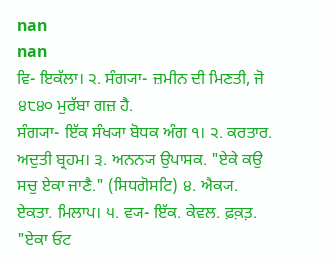nan
nan
ਵਿ- ਇਕੱਲਾ। ੨. ਸੰਗ੍ਯਾ- ਜ਼ਮੀਨ ਦੀ ਮਿਣਤੀ, ਜੋ ੪੮੪੦ ਮੁਰੱਬਾ ਗਜ਼ ਹੈ.
ਸੰਗ੍ਯਾ- ਇੱਕ ਸੰਖ੍ਯਾ ਬੋਧਕ ਅੰਗ ੧। ੨. ਕਰਤਾਰ. ਅਦੁਤੀ ਬ੍ਰਹਮ। ੩. ਅਨਨ੍ਯ ਉਪਾਸਕ. "ਏਕੇ ਕਉ ਸਚੁ ਏਕਾ ਜਾਣੈ." (ਸਿਧਗੋਸਟਿ) ੪. ਐਕ੍ਯ. ਏਕਤਾ. ਮਿਲਾਪ। ੫. ਵ੍ਯ- ਇੱਕ. ਕੇਵਲ. ਫ਼ਕ਼ਤ਼. "ਏਕਾ ਓਟ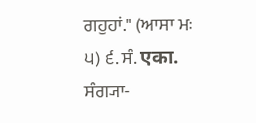ਗਹੁਹਾਂ." (ਆਸਾ ਮਃ ੫) ੬. ਸੰ. एका. ਸੰਗ੍ਯਾ-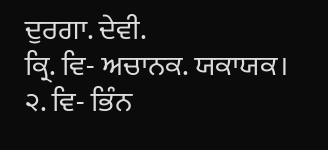ਦੁਰਗਾ. ਦੇਵੀ.
ਕ੍ਰਿ. ਵਿ- ਅਚਾਨਕ. ਯਕਾਯਕ। ੨. ਵਿ- ਭਿੰਨ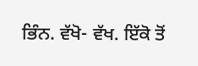ਭਿੰਨ. ਵੱਖੋ- ਵੱਖ. ਇੱਕੋ ਤੋਂ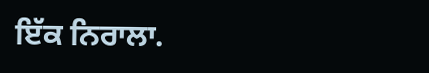ਇੱਕ ਨਿਰਾਲਾ.